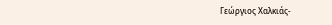Γεώργιος Χαλκιάς-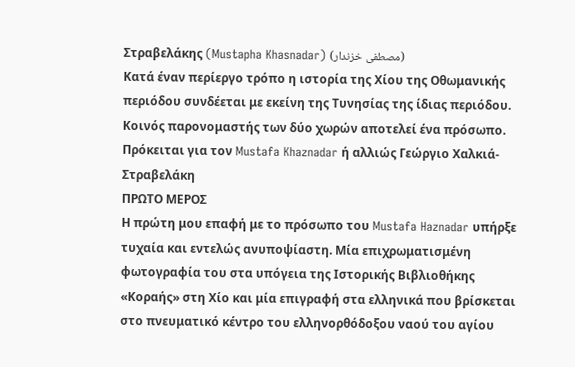Στραβελάκης (Mustapha Khasnadar) (مصطفى خزندار)
Κατά έναν περίεργο τρόπο η ιστορία της Χίου της Οθωμανικής περιόδου συνδέεται με εκείνη της Τυνησίας της ίδιας περιόδου. Κοινός παρονομαστής των δύο χωρών αποτελεί ένα πρόσωπο. Πρόκειται για τον Mustafa Khaznadar ή αλλιώς Γεώργιο Χαλκιά-Στραβελάκη
ΠΡΩΤΟ ΜΕΡΟΣ
Η πρώτη μου επαφή με το πρόσωπο του Mustafa Haznadar υπήρξε τυχαία και εντελώς ανυποψίαστη. Μία επιχρωματισμένη φωτογραφία του στα υπόγεια της Ιστορικής Βιβλιοθήκης «Κοραής» στη Χίο και μία επιγραφή στα ελληνικά που βρίσκεται στο πνευματικό κέντρο του ελληνορθόδοξου ναού του αγίου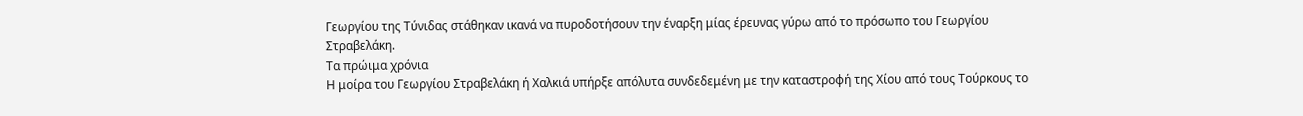Γεωργίου της Τύνιδας στάθηκαν ικανά να πυροδοτήσουν την έναρξη μίας έρευνας γύρω από το πρόσωπο του Γεωργίου Στραβελάκη.
Τα πρώιμα χρόνια
Η μοίρα του Γεωργίου Στραβελάκη ή Χαλκιά υπήρξε απόλυτα συνδεδεμένη με την καταστροφή της Χίου από τους Τούρκους το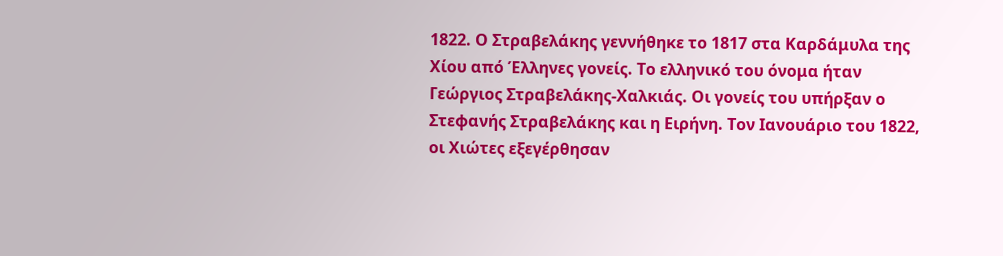1822. Ο Στραβελάκης γεννήθηκε το 1817 στα Καρδάμυλα της Χίου από Έλληνες γονείς. Το ελληνικό του όνομα ήταν Γεώργιος Στραβελάκης-Χαλκιάς. Οι γονείς του υπήρξαν ο Στεφανής Στραβελάκης και η Ειρήνη. Τον Ιανουάριο του 1822, οι Χιώτες εξεγέρθησαν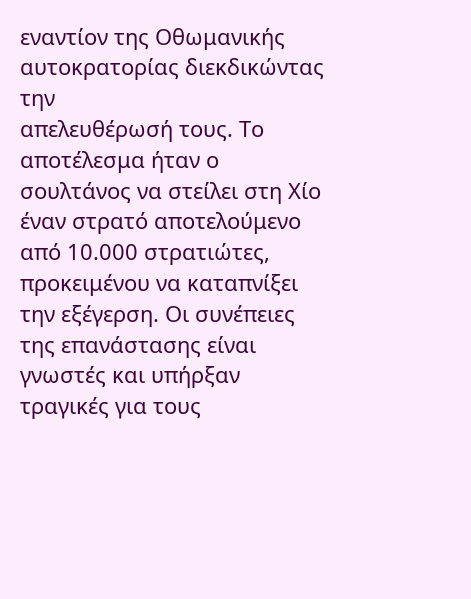εναντίον της Οθωμανικής αυτοκρατορίας διεκδικώντας την
απελευθέρωσή τους. Το αποτέλεσμα ήταν ο σουλτάνος να στείλει στη Χίο έναν στρατό αποτελούμενο από 10.000 στρατιώτες, προκειμένου να καταπνίξει την εξέγερση. Οι συνέπειες της επανάστασης είναι γνωστές και υπήρξαν τραγικές για τους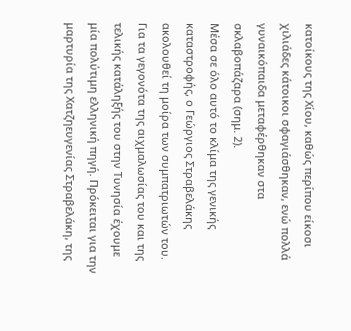κατοίκους της Χίου, καθώς περίπου είκοσι χιλιάδες κάτοικοι σφαγιάσθηκαν, ενώ πολλά γυναικόπαιδα μεταφέρθηκαν στα σκλαβοπάζαρα (σημ. 2).
Μέσα σε όλο αυτό το κλίμα της γενικής καταστροφής, ο Γεώργιος Στραβελάκης ακολουθεί τη μοίρα των συμπατριωτών του. Για τα γεγονότα της αιχμαλωσίας του και της τελικής κατάληξής του στην Τυνησία έχουμε μία πολύτιμη ελληνική πηγή. Πρόκειται για την μαρτυρία της Χατζηευγενίας Στραβελάκη, της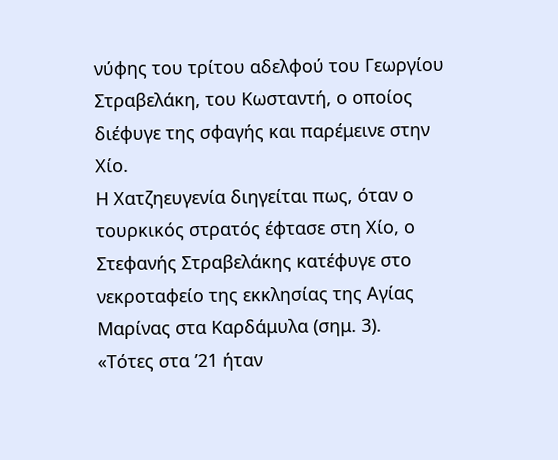νύφης του τρίτου αδελφού του Γεωργίου Στραβελάκη, του Κωσταντή, ο οποίος διέφυγε της σφαγής και παρέμεινε στην Χίο.
Η Χατζηευγενία διηγείται πως, όταν ο τουρκικός στρατός έφτασε στη Χίο, ο Στεφανής Στραβελάκης κατέφυγε στο νεκροταφείο της εκκλησίας της Αγίας Μαρίνας στα Καρδάμυλα (σημ. 3).
«Τότες στα ’21 ήταν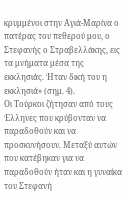κρυμμένοι στην Αγιά-Μαρίνα ο πατέρας του πεθερού μου, ο Στεφανής ο Στραβελλάκης, εις τα μνήματα μέσα της εκκλησιάς. Ήταν δική του η εκκλησιά» (σημ. 4).
Οι Τούρκοι ζήτησαν από τους Έλληνες που κρύβονταν να παραδοθούν και να προσκυνήσουν. Μεταξύ αυτών που κατέβηκαν για να παραδοθούν ήταν και η γυναίκα του Στεφανή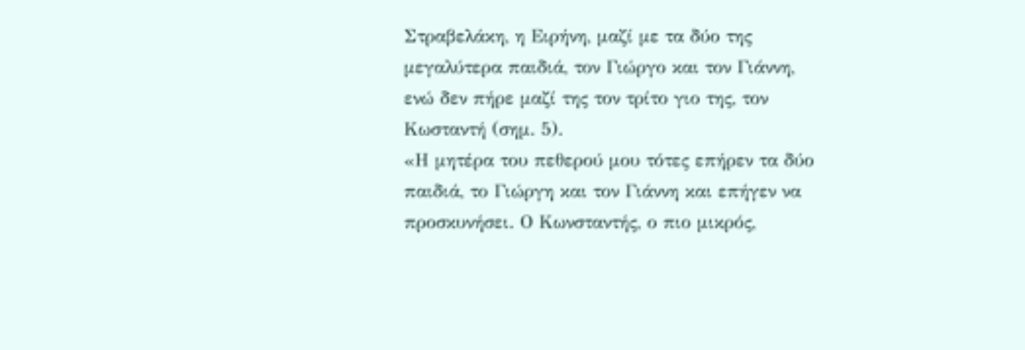Στραβελάκη, η Ειρήνη, μαζί με τα δύο της μεγαλύτερα παιδιά, τον Γιώργο και τον Γιάννη, ενώ δεν πήρε μαζί της τον τρίτο γιο της, τον Κωσταντή (σημ. 5).
«Η μητέρα του πεθερού μου τότες επήρεν τα δύο παιδιά, το Γιώργη και τον Γιάννη και επήγεν να προσκυνήσει. Ο Κωνσταντής, ο πιο μικρός,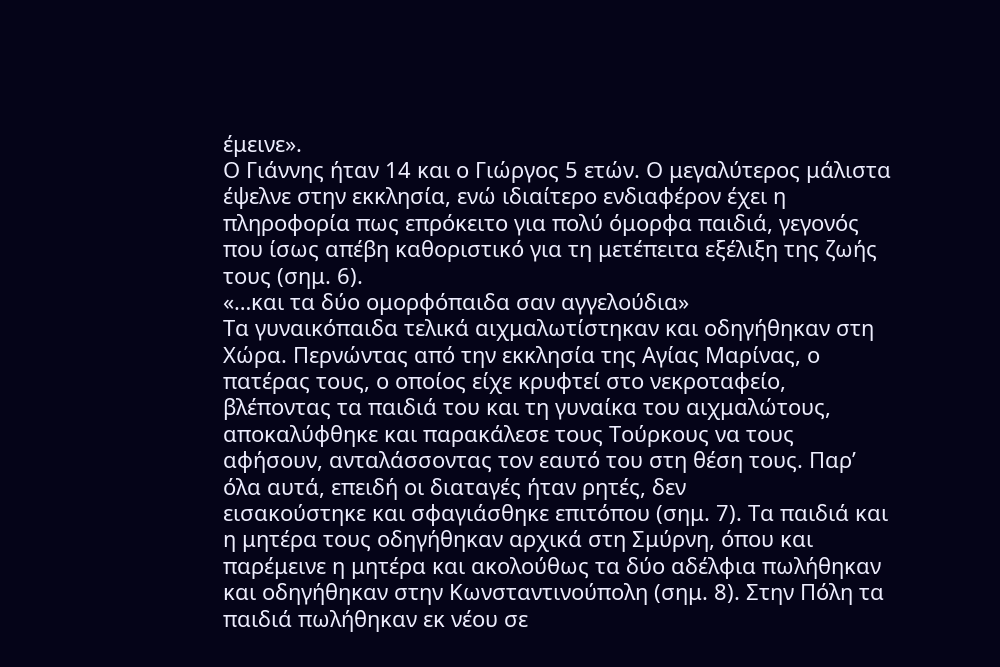έμεινε».
Ο Γιάννης ήταν 14 και ο Γιώργος 5 ετών. Ο μεγαλύτερος μάλιστα έψελνε στην εκκλησία, ενώ ιδιαίτερο ενδιαφέρον έχει η πληροφορία πως επρόκειτο για πολύ όμορφα παιδιά, γεγονός που ίσως απέβη καθοριστικό για τη μετέπειτα εξέλιξη της ζωής τους (σημ. 6).
«…και τα δύο ομορφόπαιδα σαν αγγελούδια»
Τα γυναικόπαιδα τελικά αιχμαλωτίστηκαν και οδηγήθηκαν στη Χώρα. Περνώντας από την εκκλησία της Αγίας Μαρίνας, ο πατέρας τους, ο οποίος είχε κρυφτεί στο νεκροταφείο, βλέποντας τα παιδιά του και τη γυναίκα του αιχμαλώτους, αποκαλύφθηκε και παρακάλεσε τους Τούρκους να τους αφήσουν, ανταλάσσοντας τον εαυτό του στη θέση τους. Παρ’ όλα αυτά, επειδή οι διαταγές ήταν ρητές, δεν
εισακούστηκε και σφαγιάσθηκε επιτόπου (σημ. 7). Τα παιδιά και η μητέρα τους οδηγήθηκαν αρχικά στη Σμύρνη, όπου και παρέμεινε η μητέρα και ακολούθως τα δύο αδέλφια πωλήθηκαν και οδηγήθηκαν στην Κωνσταντινούπολη (σημ. 8). Στην Πόλη τα παιδιά πωλήθηκαν εκ νέου σε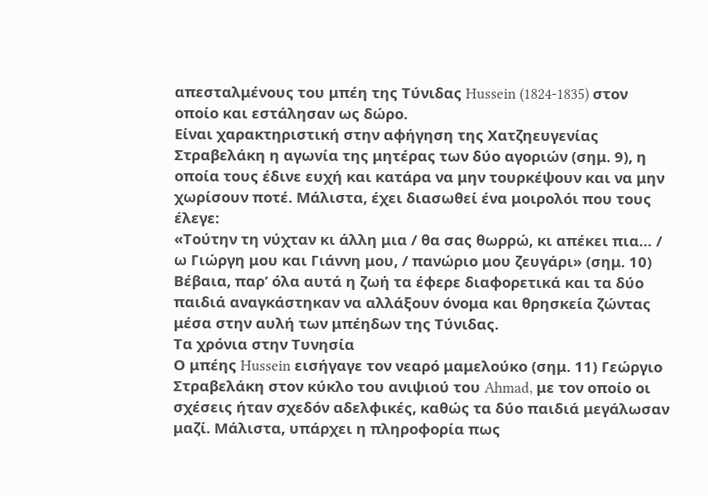απεσταλμένους του μπέη της Τύνιδας Hussein (1824-1835) στον οποίο και εστάλησαν ως δώρο.
Είναι χαρακτηριστική στην αφήγηση της Χατζηευγενίας Στραβελάκη η αγωνία της μητέρας των δύο αγοριών (σημ. 9), η οποία τους έδινε ευχή και κατάρα να μην τουρκέψουν και να μην χωρίσουν ποτέ. Μάλιστα, έχει διασωθεί ένα μοιρολόι που τους έλεγε:
«Τούτην τη νύχταν κι άλλη μια / θα σας θωρρώ, κι απέκει πια… / ω Γιώργη μου και Γιάννη μου, / πανώριο μου ζευγάρι» (σημ. 10)
Βέβαια, παρ’ όλα αυτά η ζωή τα έφερε διαφορετικά και τα δύο παιδιά αναγκάστηκαν να αλλάξουν όνομα και θρησκεία ζώντας μέσα στην αυλή των μπέηδων της Τύνιδας.
Τα χρόνια στην Τυνησία
Ο μπέης Hussein εισήγαγε τον νεαρό μαμελούκο (σημ. 11) Γεώργιο Στραβελάκη στον κύκλο του ανιψιού του Ahmad, με τον οποίο οι σχέσεις ήταν σχεδόν αδελφικές, καθώς τα δύο παιδιά μεγάλωσαν μαζί. Μάλιστα, υπάρχει η πληροφορία πως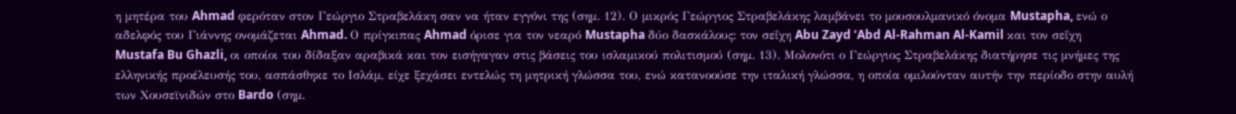η μητέρα του Ahmad φερόταν στον Γεώργιο Στραβελάκη σαν να ήταν εγγόνι της (σημ. 12). Ο μικρός Γεώργιος Στραβελάκης λαμβάνει το μουσουλμανικό όνομα Mustapha, ενώ ο αδελφός του Γιάννης ονομάζεται Ahmad. Ο πρίγκιπας Ahmad όρισε για τον νεαρό Mustapha δύο δασκάλους: τον σεΐχη Abu Zayd ‘Abd Al-Rahman Al-Kamil και τον σεΐχη Mustafa Bu Ghazli, οι οποίοι του δίδαξαν αραβικά και τον εισήγαγαν στις βάσεις του ισλαμικού πολιτισμού (σημ. 13). Μολονότι ο Γεώργιος Στραβελάκης διατήρησε τις μνήμες της ελληνικής προέλευσής του, ασπάσθηκε το Ισλάμ, είχε ξεχάσει εντελώς τη μητρική γλώσσα του, ενώ κατανοούσε την ιταλική γλώσσα, η οποία ομιλούνταν αυτήν την περίοδο στην αυλή των Χουσεϊνιδών στο Bardo (σημ.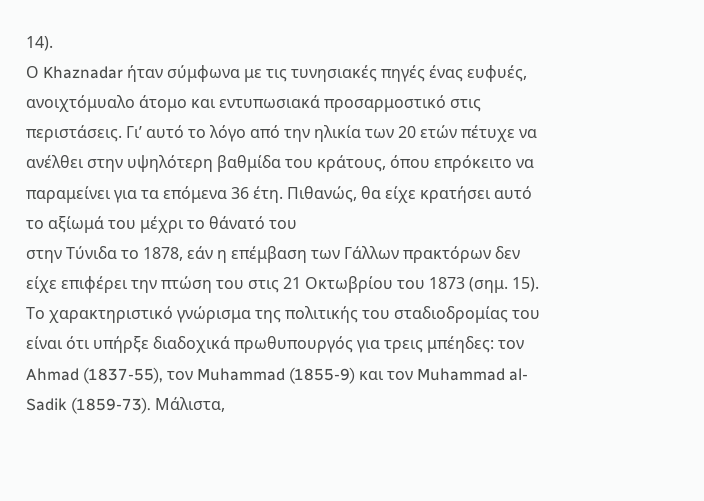14).
Ο Khaznadar ήταν σύμφωνα με τις τυνησιακές πηγές ένας ευφυές, ανοιχτόμυαλο άτομο και εντυπωσιακά προσαρμοστικό στις περιστάσεις. Γι’ αυτό το λόγο από την ηλικία των 20 ετών πέτυχε να ανέλθει στην υψηλότερη βαθμίδα του κράτους, όπου επρόκειτο να παραμείνει για τα επόμενα 36 έτη. Πιθανώς, θα είχε κρατήσει αυτό το αξίωμά του μέχρι το θάνατό του
στην Τύνιδα το 1878, εάν η επέμβαση των Γάλλων πρακτόρων δεν είχε επιφέρει την πτώση του στις 21 Οκτωβρίου του 1873 (σημ. 15).
Το χαρακτηριστικό γνώρισμα της πολιτικής του σταδιοδρομίας του είναι ότι υπήρξε διαδοχικά πρωθυπουργός για τρεις μπέηδες: τον Ahmad (1837-55), τον Muhammad (1855-9) και τον Muhammad al-Sadik (1859-73). Μάλιστα,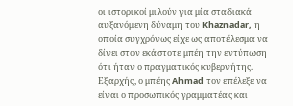οι ιστορικοί μιλούν για μία σταδιακά αυξανόμενη δύναμη του Khaznadar, η οποία συγχρόνως είχε ως αποτέλεσμα να δίνει στον εκάστοτε μπέη την εντύπωση ότι ήταν ο πραγματικός κυβερνήτης.
Εξαρχής, ο μπέης Ahmad τον επέλεξε να είναι ο προσωπικός γραμματέας και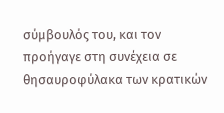σύμβουλός του, και τον προήγαγε στη συνέχεια σε θησαυροφύλακα των κρατικών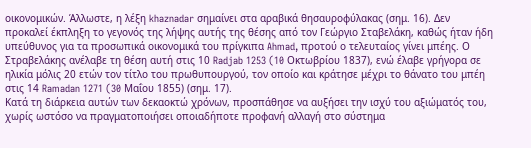οικονομικών. Άλλωστε, η λέξη khaznadar σημαίνει στα αραβικά θησαυροφύλακας (σημ. 16). Δεν προκαλεί έκπληξη το γεγονός της λήψης αυτής της θέσης από τον Γεώργιο Σταβελάκη, καθώς ήταν ήδη υπεύθυνος για τα προσωπικά οικονομικά του πρίγκιπα Ahmad, προτού ο τελευταίος γίνει μπέης. Ο Στραβελάκης ανέλαβε τη θέση αυτή στις 10 Radjab 1253 (10 Οκτωβρίου 1837), ενώ έλαβε γρήγορα σε ηλικία μόλις 20 ετών τον τίτλο του πρωθυπουργού, τον οποίο και κράτησε μέχρι το θάνατο του μπέη στις 14 Ramadan 1271 (30 Μαΐου 1855) (σημ. 17).
Κατά τη διάρκεια αυτών των δεκαοκτώ χρόνων, προσπάθησε να αυξήσει την ισχύ του αξιώματός του, χωρίς ωστόσο να πραγματοποιήσει οποιαδήποτε προφανή αλλαγή στο σύστημα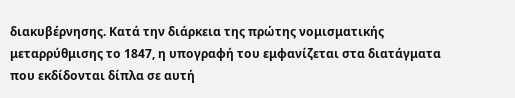διακυβέρνησης. Κατά την διάρκεια της πρώτης νομισματικής μεταρρύθμισης το 1847, η υπογραφή του εμφανίζεται στα διατάγματα που εκδίδονται δίπλα σε αυτή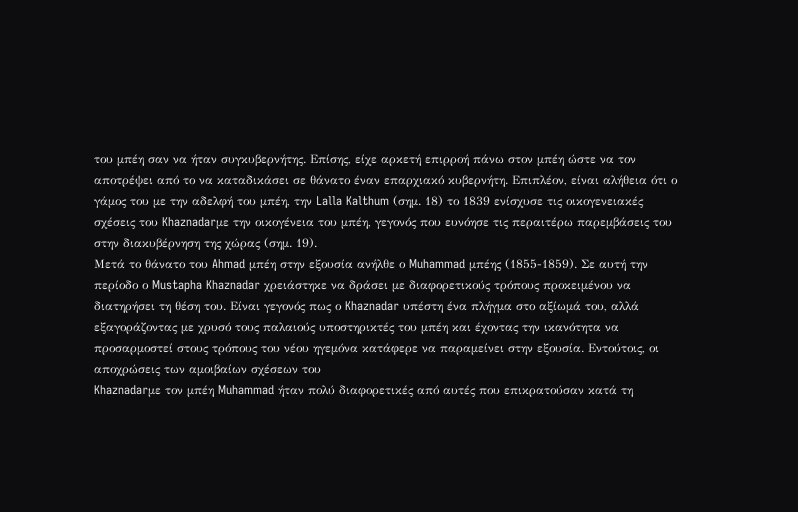του μπέη σαν να ήταν συγκυβερνήτης. Επίσης, είχε αρκετή επιρροή πάνω στον μπέη ώστε να τον αποτρέψει από το να καταδικάσει σε θάνατο έναν επαρχιακό κυβερνήτη. Επιπλέον, είναι αλήθεια ότι ο γάμος του με την αδελφή του μπέη, την Lalla Kalthum (σημ. 18) το 1839 ενίσχυσε τις οικογενειακές σχέσεις του Khaznadarμε την οικογένεια του μπέη, γεγονός που ευνόησε τις περαιτέρω παρεμβάσεις του στην διακυβέρνηση της χώρας (σημ. 19).
Μετά το θάνατο του Ahmad μπέη στην εξουσία ανήλθε ο Muhammad μπέης (1855-1859). Σε αυτή την περίοδο ο Mustapha Khaznadar χρειάστηκε να δράσει με διαφορετικούς τρόπους προκειμένου να διατηρήσει τη θέση του. Είναι γεγονός πως ο Khaznadar υπέστη ένα πλήγμα στο αξίωμά του, αλλά εξαγοράζοντας με χρυσό τους παλαιούς υποστηρικτές του μπέη και έχοντας την ικανότητα να προσαρμοστεί στους τρόπους του νέου ηγεμόνα κατάφερε να παραμείνει στην εξουσία. Εντούτοις, οι αποχρώσεις των αμοιβαίων σχέσεων του
Khaznadarμε τον μπέη Muhammad ήταν πολύ διαφορετικές από αυτές που επικρατούσαν κατά τη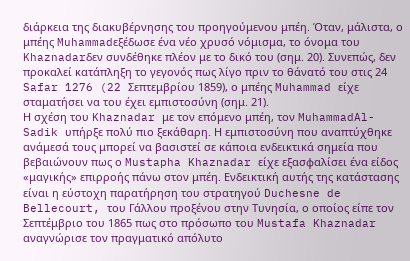διάρκεια της διακυβέρνησης του προηγούμενου μπέη. Όταν, μάλιστα, ο μπέης Muhammadεξέδωσε ένα νέο χρυσό νόμισμα, το όνομα του Khaznadarδεν συνδέθηκε πλέον με το δικό του (σημ. 20). Συνεπώς, δεν προκαλεί κατάπληξη το γεγονός πως λίγο πριν το θάνατό του στις 24 Safar 1276 (22 Σεπτεμβρίου 1859), ο μπέης Muhammad είχε σταματήσει να του έχει εμπιστοσύνη (σημ. 21).
Η σχέση του Khaznadar με τον επόμενο μπέη, τον MuhammadAl-Sadik υπήρξε πολύ πιο ξεκάθαρη. Η εμπιστοσύνη που αναπτύχθηκε ανάμεσά τους μπορεί να βασιστεί σε κάποια ενδεικτικά σημεία που βεβαιώνουν πως ο Mustapha Khaznadar είχε εξασφαλίσει ένα είδος «μαγικής» επιρροής πάνω στον μπέη. Ενδεικτική αυτής της κατάστασης είναι η εύστοχη παρατήρηση του στρατηγού Duchesne de Bellecourt, του Γάλλου προξένου στην Τυνησία, ο οποίος είπε τον Σεπτέμβριο του 1865 πως στο πρόσωπο του Mustafa Khaznadar αναγνώρισε τον πραγματικό απόλυτο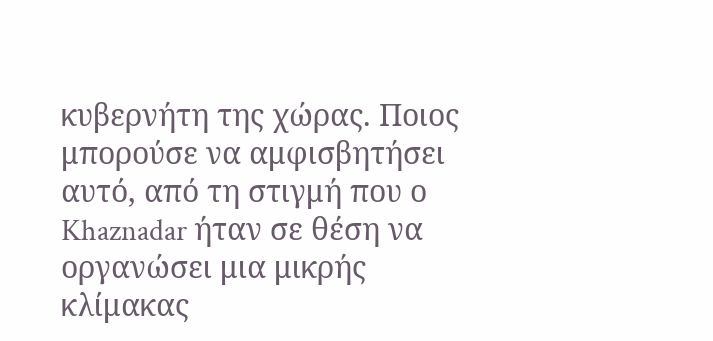κυβερνήτη της χώρας. Ποιος μπορούσε να αμφισβητήσει αυτό, από τη στιγμή που ο Khaznadar ήταν σε θέση να οργανώσει μια μικρής κλίμακας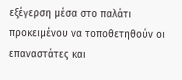εξέγερση μέσα στο παλάτι προκειμένου να τοποθετηθούν οι επαναστάτες και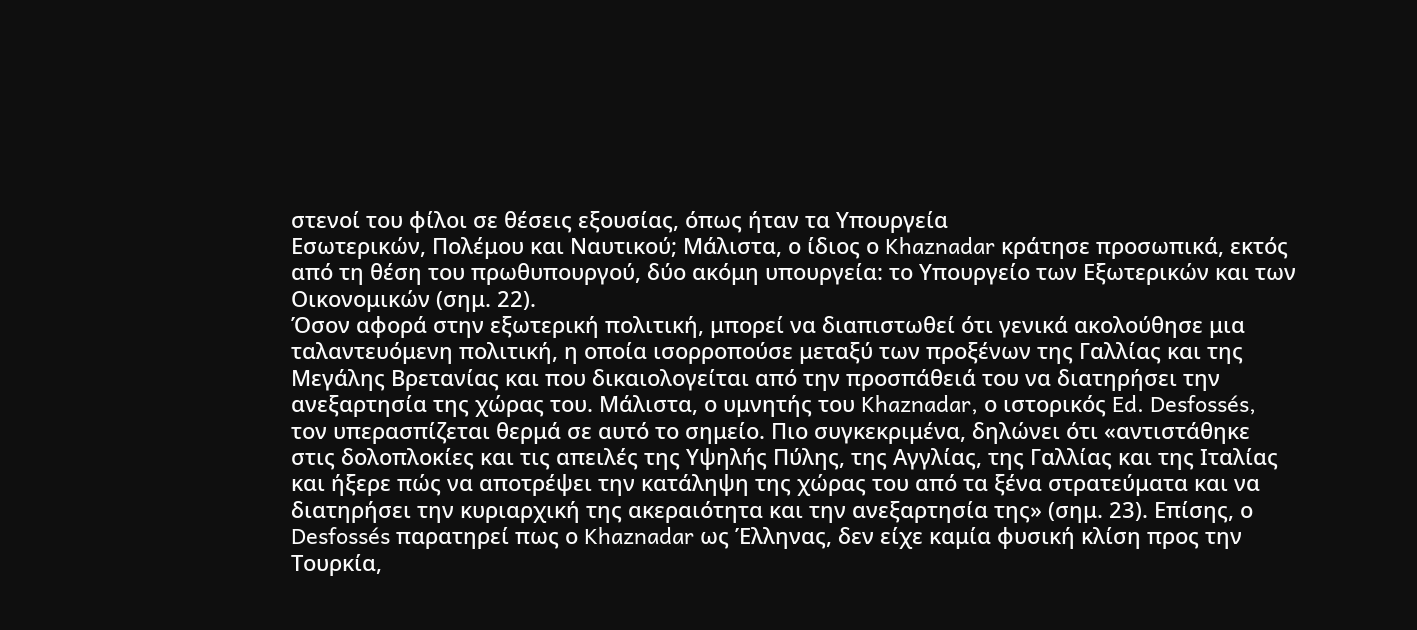στενοί του φίλοι σε θέσεις εξουσίας, όπως ήταν τα Υπουργεία
Εσωτερικών, Πολέμου και Ναυτικού; Μάλιστα, ο ίδιος ο Khaznadar κράτησε προσωπικά, εκτός από τη θέση του πρωθυπουργού, δύο ακόμη υπουργεία: το Υπουργείο των Εξωτερικών και των Οικονομικών (σημ. 22).
Όσον αφορά στην εξωτερική πολιτική, μπορεί να διαπιστωθεί ότι γενικά ακολούθησε μια ταλαντευόμενη πολιτική, η οποία ισορροπούσε μεταξύ των προξένων της Γαλλίας και της Μεγάλης Βρετανίας και που δικαιολογείται από την προσπάθειά του να διατηρήσει την ανεξαρτησία της χώρας του. Μάλιστα, ο υμνητής του Khaznadar, ο ιστορικός Ed. Desfossés, τον υπερασπίζεται θερμά σε αυτό το σημείο. Πιο συγκεκριμένα, δηλώνει ότι «αντιστάθηκε στις δολοπλοκίες και τις απειλές της Υψηλής Πύλης, της Αγγλίας, της Γαλλίας και της Ιταλίας και ήξερε πώς να αποτρέψει την κατάληψη της χώρας του από τα ξένα στρατεύματα και να διατηρήσει την κυριαρχική της ακεραιότητα και την ανεξαρτησία της» (σημ. 23). Επίσης, ο Desfossés παρατηρεί πως ο Khaznadar ως Έλληνας, δεν είχε καμία φυσική κλίση προς την Τουρκία,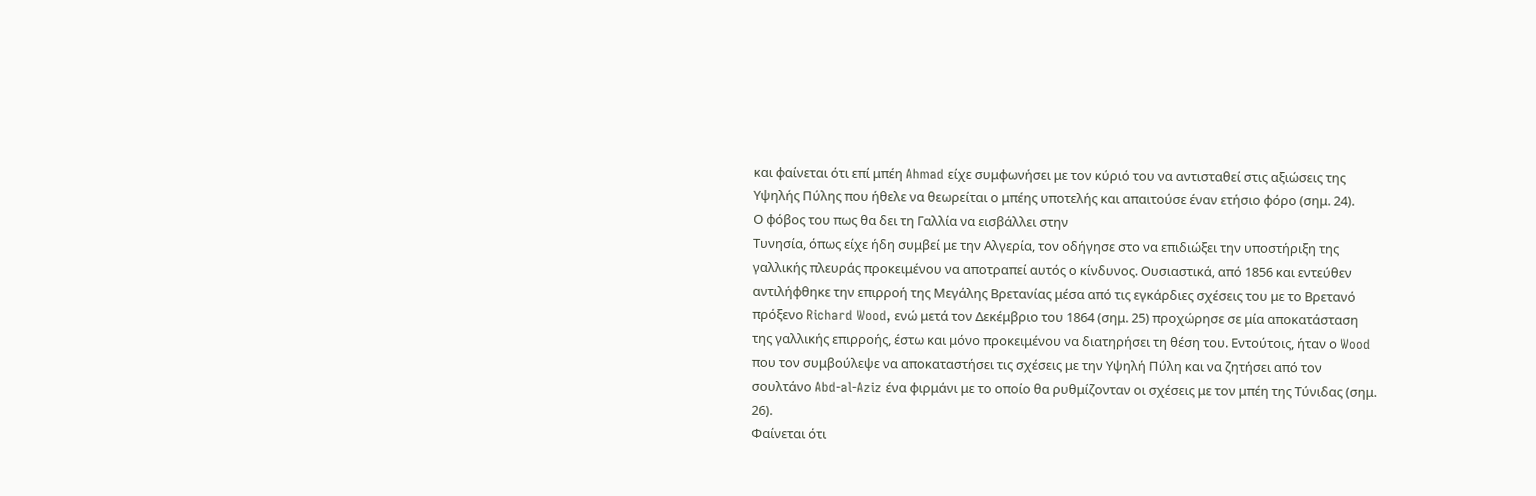και φαίνεται ότι επί μπέη Ahmad είχε συμφωνήσει με τον κύριό του να αντισταθεί στις αξιώσεις της Υψηλής Πύλης που ήθελε να θεωρείται ο μπέης υποτελής και απαιτούσε έναν ετήσιο φόρο (σημ. 24).
Ο φόβος του πως θα δει τη Γαλλία να εισβάλλει στην
Τυνησία, όπως είχε ήδη συμβεί με την Αλγερία, τον οδήγησε στο να επιδιώξει την υποστήριξη της γαλλικής πλευράς προκειμένου να αποτραπεί αυτός ο κίνδυνος. Ουσιαστικά, από 1856 και εντεύθεν αντιλήφθηκε την επιρροή της Μεγάλης Βρετανίας μέσα από τις εγκάρδιες σχέσεις του με το Βρετανό πρόξενο Richard Wood, ενώ μετά τον Δεκέμβριο του 1864 (σημ. 25) προχώρησε σε μία αποκατάσταση της γαλλικής επιρροής, έστω και μόνο προκειμένου να διατηρήσει τη θέση του. Εντούτοις, ήταν ο Wood που τον συμβούλεψε να αποκαταστήσει τις σχέσεις με την Υψηλή Πύλη και να ζητήσει από τον σουλτάνο Abd-al-Aziz ένα φιρμάνι με το οποίο θα ρυθμίζονταν οι σχέσεις με τον μπέη της Τύνιδας (σημ. 26).
Φαίνεται ότι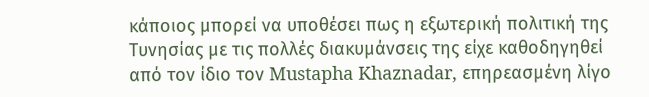κάποιος μπορεί να υποθέσει πως η εξωτερική πολιτική της Τυνησίας με τις πολλές διακυμάνσεις της είχε καθοδηγηθεί από τον ίδιο τον Mustapha Khaznadar, επηρεασμένη λίγο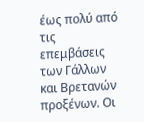έως πολύ από τις επεμβάσεις των Γάλλων και Βρετανών προξένων. Οι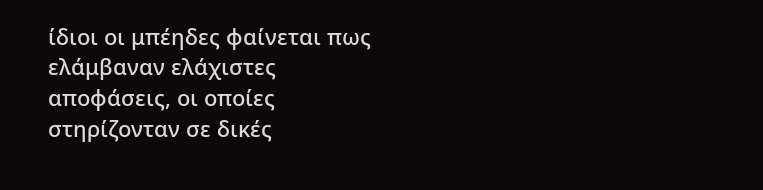ίδιοι οι μπέηδες φαίνεται πως ελάμβαναν ελάχιστες αποφάσεις, οι οποίες στηρίζονταν σε δικές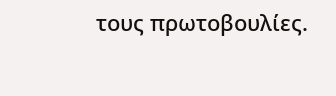τους πρωτοβουλίες.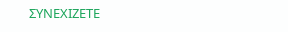ΣΥΝΕΧΙΖΕΤΕ